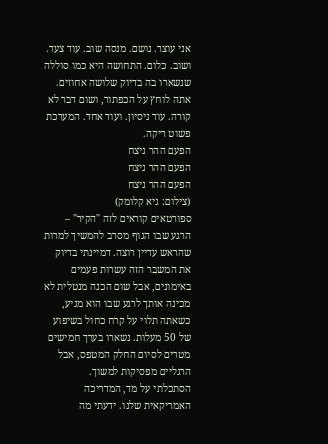אני עוצר. נושם. מנסה שוב. עוד צעד. ושוב. כלום. התחושה היא כמו סוללה שנשארו בה בדיוק שלושה אחוזים. אתה לוחץ על הכפתור, ושום דבר לא קורה. עוד ניסיון. ועוד אחד. המערכת פשוט ריקה.
הפעם ההר ניצח
הפעם ההר ניצח
הפעם ההר ניצח
(צילום: גיא קלומק)
ספורטאים קוראים לזה "הקיר" – הרגע שבו הגוף מסרב להמשיך למרות שהראש עדיין רוצה. דמיינתי בדיוק את המשבר הזה עשרות פעמים באימונים, אבל שום הכנה מנטלית לא מכינה אותך לרגע שבו הוא מגיע, כשאתה תלוי על קרח כחול בשיפוע של 50 מעלות. נשארו בערך חמישים מטרים לסיום החלק המטפס, אבל הרגליים מפסיקות למשוך.
הסתכלתי על מד, המדריכה האמריקאית שלנו. ידעתי מה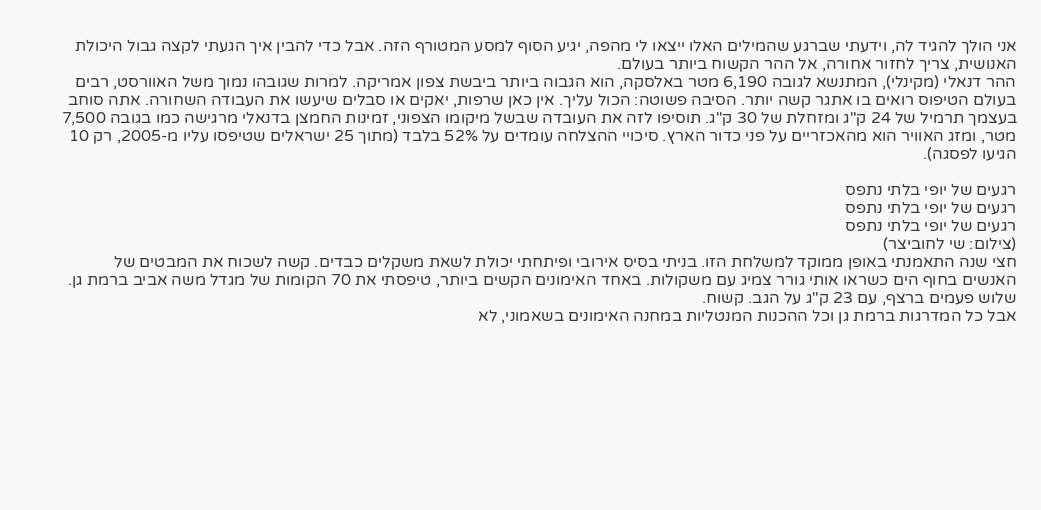אני הולך להגיד לה, וידעתי שברגע שהמילים האלו ייצאו לי מהפה, יגיע הסוף למסע המטורף הזה. אבל כדי להבין איך הגעתי לקצה גבול היכולת האנושית, צריך לחזור אחורה, אל ההר הקשוח ביותר בעולם.
ההר דנאלי (מקינלי), המתנשא לגובה 6,190 מטר באלסקה, הוא הגבוה ביותר ביבשת צפון אמריקה. למרות שגובהו נמוך משל האוורסט, רבים בעולם הטיפוס רואים בו אתגר קשה יותר. הסיבה פשוטה: הכול עליך. אין כאן שרפות, יאקים או סבלים שיעשו את העבודה השחורה. אתה סוחב בעצמך תרמיל של 24 ק"ג ומזחלת של 30 ק"ג. תוסיפו לזה את העובדה שבשל מיקומו הצפוני, זמינות החמצן בדנאלי מרגישה כמו בגובה 7,500 מטר, ומזג האוויר הוא מהאכזריים על פני כדור הארץ. סיכויי ההצלחה עומדים על 52% בלבד (מתוך 25 ישראלים שטיפסו עליו מ-2005, רק 10 הגיעו לפסגה).

רגעים של יופי בלתי נתפס
רגעים של יופי בלתי נתפס
רגעים של יופי בלתי נתפס
(צילום: שי לחוביצר)
חצי שנה התאמנתי באופן ממוקד למשלחת הזו. בניתי בסיס אירובי ופיתחתי יכולת לשאת משקלים כבדים. קשה לשכוח את המבטים של האנשים בחוף הים כשראו אותי גורר צמיג עם משקולות. באחד האימונים הקשים ביותר, טיפסתי את 70 הקומות של מגדל משה אביב ברמת גן. שלוש פעמים ברצף, עם 23 ק"ג על הגב. קשוח.
אבל כל המדרגות ברמת גן וכל ההכנות המנטליות במחנה האימונים בשאמוני, לא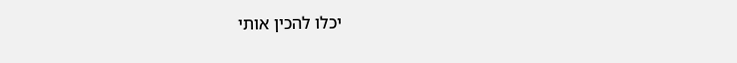יכלו להכין אותי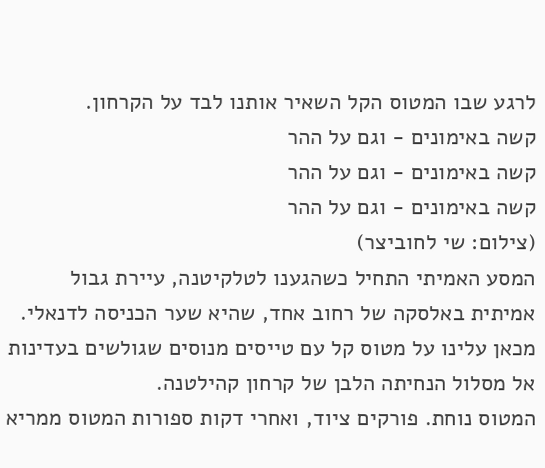לרגע שבו המטוס הקל השאיר אותנו לבד על הקרחון.
קשה באימונים - וגם על ההר
קשה באימונים - וגם על ההר
קשה באימונים - וגם על ההר
(צילום: שי לחוביצר)
המסע האמיתי התחיל כשהגענו לטלקיטנה, עיירת גבול אמיתית באלסקה של רחוב אחד, שהיא שער הכניסה לדנאלי. מכאן עלינו על מטוס קל עם טייסים מנוסים שגולשים בעדינות אל מסלול הנחיתה הלבן של קרחון קהילטנה.
המטוס נוחת. פורקים ציוד, ואחרי דקות ספורות המטוס ממריא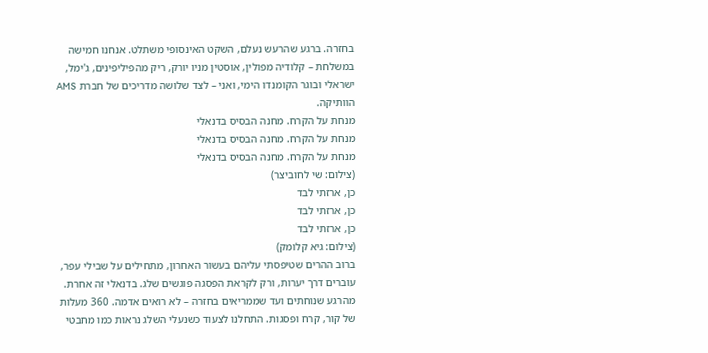בחזרה. ברגע שהרעש נעלם, השקט האינסופי משתלט. אנחנו חמישה במשלחת – קלודיה מפולין, אוסטין מניו יורק, ריק מהפיליפינים, ג'ימל, ישראלי ובוגר הקומנדו הימי, ואני – לצד שלושה מדריכים של חברת AMS הוותיקה.
מנחת על הקרח. מחנה הבסיס בדנאלי
מנחת על הקרח. מחנה הבסיס בדנאלי
מנחת על הקרח. מחנה הבסיס בדנאלי
(צילום: שי לחוביצר)
כן, ארזתי לבד
כן, ארזתי לבד
כן, ארזתי לבד
(צילום: גיא קלומק)
ברוב ההרים שטיפסתי עליהם בעשור האחרון, מתחילים על שבילי עפר, עוברים דרך יערות, ורק לקראת הפסגה פוגשים שלג. בדנאלי זה אחרת. מהרגע שנוחתים ועד שממריאים בחזרה – לא רואים אדמה. 360 מעלות של קור, קרח ופסגות. התחלנו לצעוד כשנעלי השלג נראות כמו מחבטי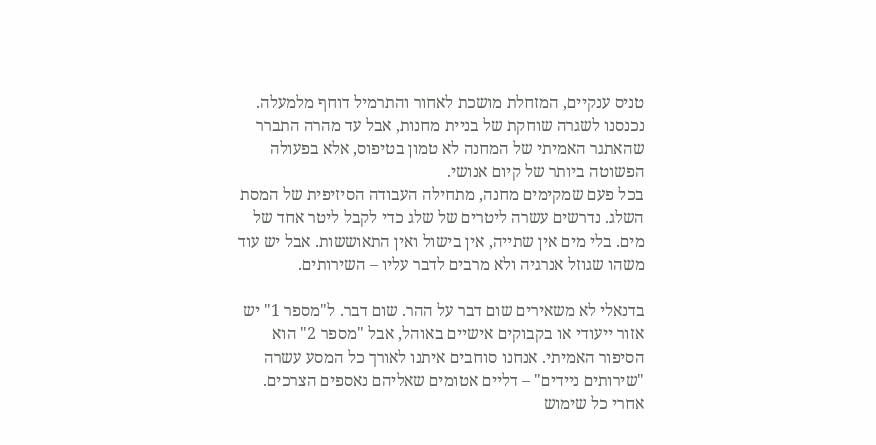טניס ענקיים, המזחלת מושכת לאחור והתרמיל דוחף מלמעלה. נכנסנו לשגרה שוחקת של בניית מחנות, אבל עד מהרה התברר שהאתגר האמיתי של המחנה לא טמון בטיפוס, אלא בפעולה הפשוטה ביותר של קיום אנושי.
בכל פעם שמקימים מחנה, מתחילה העבודה הסיזיפית של המסת השלג. נדרשים עשרה ליטרים של שלג כדי לקבל ליטר אחד של מים. בלי מים אין שתייה, אין בישול ואין התאוששות. אבל יש עוד משהו שגוזל אנרגיה ולא מרבים לדבר עליו – השירותים.

בדנאלי לא משאירים שום דבר על ההר. שום דבר. ל"מספר 1" יש אזור ייעודי או בקבוקים אישיים באוהל, אבל "מספר 2" הוא הסיפור האמיתי. אנחנו סוחבים איתנו לאורך כל המסע עשרה "שירותים ניידים" – דליים אטומים שאליהם נאספים הצרכים. אחרי כל שימוש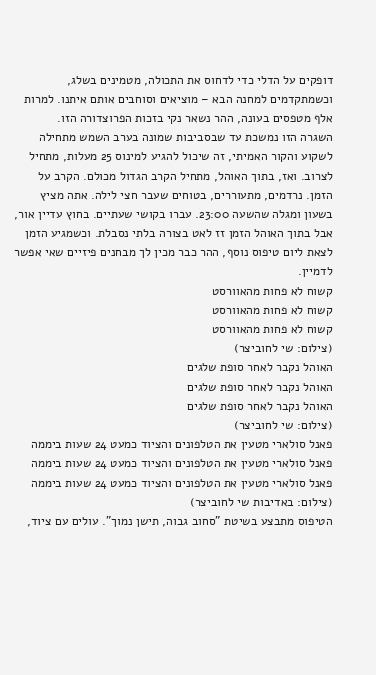דופקים על הדלי כדי לדחוס את התכולה, מטמינים בשלג, וכשמתקדמים למחנה הבא – מוציאים וסוחבים אותם איתנו. למרות אלף מטפסים בעונה, ההר נשאר נקי בזכות הפרוצדורה הזו.
השגרה הזו נמשכת עד שבסביבות שמונה בערב השמש מתחילה לשקוע והקור האמיתי, זה שיכול להגיע למינוס 25 מעלות, מתחיל לצרוב. ואז, בתוך האוהל, מתחיל הקרב הגדול מכולם. הקרב על הזמן. נרדמים, מתעוררים, בטוחים שעבר חצי לילה. אתה מציץ בשעון ומגלה שהשעה 23:00. עברו בקושי שעתיים. בחוץ עדיין אור, אבל בתוך האוהל הזמן זז לאט בצורה בלתי נסבלת. וכשמגיע הזמן לצאת ליום טיפוס נוסף, ההר כבר מכין לך מבחנים פיזיים שאי אפשר לדמיין.
קשוח לא פחות מהאוורסט
קשוח לא פחות מהאוורסט
קשוח לא פחות מהאוורסט
(צילום: שי לחוביצר)
האוהל נקבר לאחר סופת שלגים
האוהל נקבר לאחר סופת שלגים
האוהל נקבר לאחר סופת שלגים
(צילום: שי לחוביצר)
פאנל סולארי מטעין את הטלפונים והציוד כמעט 24 שעות ביממה
פאנל סולארי מטעין את הטלפונים והציוד כמעט 24 שעות ביממה
פאנל סולארי מטעין את הטלפונים והציוד כמעט 24 שעות ביממה
(צילום: באדיבות שי לחוביצר)
הטיפוס מתבצע בשיטת "סחוב גבוה, תישן נמוך". עולים עם ציוד,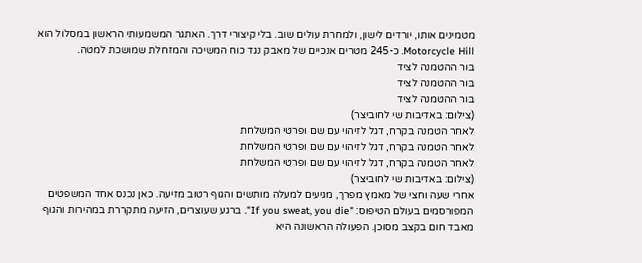מטמינים אותו, יורדים לישון, ולמחרת עולים שוב. בלי קיצורי דרך. האתגר המשמעותי הראשון במסלול הוא Motorcycle Hill. כ-245 מטרים אנכיים של מאבק נגד כוח המשיכה והמזחלת שמושכת למטה.
בור ההטמנה לציד
בור ההטמנה לציד
בור ההטמנה לציד
(צילום: באדיבות שי לחוביצר)
לאחר הטמנה בקרח, דגל לזיהוי עם שם ופרטי המשלחת
לאחר הטמנה בקרח, דגל לזיהוי עם שם ופרטי המשלחת
לאחר הטמנה בקרח, דגל לזיהוי עם שם ופרטי המשלחת
(צילום: באדיבות שי לחוביצר)
אחרי שעה וחצי של מאמץ מפרך, מגיעים למעלה מותשים והגוף רטוב מזיעה. כאן נכנס אחד המשפטים המפורסמים בעולם הטיפוס: "If you sweat, you die". ברגע שעוצרים, הזיעה מתקררת במהירות והגוף מאבד חום בקצב מסוכן. הפעולה הראשונה היא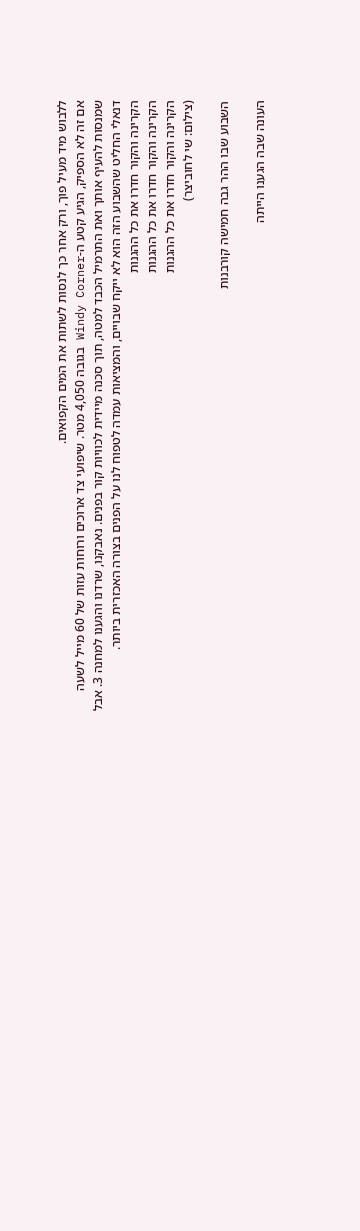ללבוש מיד מעיל פוך, ורק אחר כך לנסות לשתות את המים הקפואים.
אם זה לא הספיק, הגיע קטע ה-Windy Corner בגובה 4,050 מטר. שיפועי צד ארוכים ורוחות עזות של 60 מייל לשעה שמנסות להעיף אותך ואת התרמיל הכבד למטה, תוך סכנה מיידית לכוויות קור בפנים. נאבקנו, שרדנו והגענו למחנה 3. אבל דנאלי החליט שהשבוע הזה הוא לא ייקח שבויים, והמציאות עמדה לטפוח לנו על הפנים בצורה האכזרית ביותר.
הקרינה והקור חדרו את כל ההגנות
הקרינה והקור חדרו את כל ההגנות
הקרינה והקור חדרו את כל ההגנות
(צילום: שי לחוביצר)

השבוע שבו ההר גבה חמישה קורבנות

העונה שבה הגענו הייתה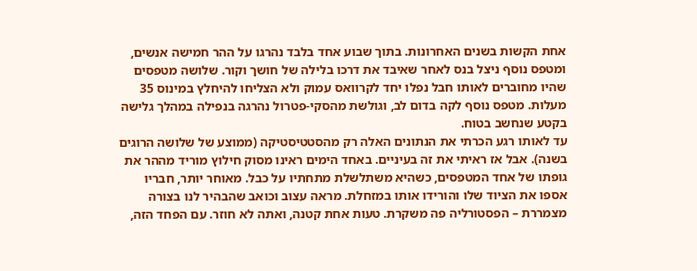אחת הקשות בשנים האחרונות. בתוך שבוע אחד בלבד נהרגו על ההר חמישה אנשים, ומטפס נוסף ניצל בנס לאחר שאיבד את דרכו בלילה של חושך וקור. שלושה מטפסים שהיו מחוברים לאותו חבל נפלו יחד לקרוואס עמוק ולא הצליחו להיחלץ במינוס 35 מעלות. מטפס נוסף לקה בדום לב, וגולשת מהסקי-פטרול נהרגה בנפילה במהלך גלישה בקטע שנחשב בטוח.
עד לאותו רגע הכרתי את הנתונים האלה רק מהסטטיסטיקה (ממוצע של שלושה הרוגים בשנה). אבל אז ראיתי את זה בעיניים. באחד הימים ראינו מסוק חילוץ מוריד מההר את גופתו של אחד המטפסים, כשהיא משתלשלת מתחתיו על כבל. מאוחר יותר, חבריו אספו את הציוד שלו והורידו אותו במזחלת. מראה עצוב וכואב שהבהיר לנו בצורה מצמררת – הפסטורליה פה משקרת. טעות אחת קטנה, ואתה לא חוזר. עם הפחד הזה,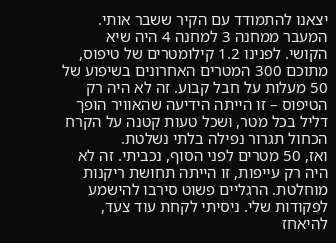יצאנו להתמודד עם הקיר ששבר אותי.
המעבר ממחנה 3 למחנה 4 היה שיא הקושי. לפנינו 1.2 קילומטרים של טיפוס, מתוכם 300 המטרים האחרונים בשיפוע של 50 מעלות על חבל קבוע. זה לא היה רק הטיפוס – זו הייתה הידיעה שהאוויר הופך דליל בכל מטר, ושכל טעות קטנה על הקרח הכחול תגרור נפילה בלתי נשלטת.
ואז, 50 מטרים לפני הסוף, נכביתי. זה לא היה רק עייפות, זו הייתה תחושת ריקנות מוחלטת. הרגליים פשוט סירבו להישמע לפקודות שלי. ניסיתי לקחת עוד צעד, להיאחז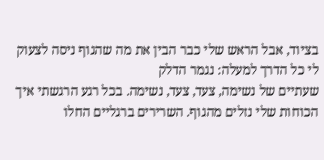בציוד, אבל הראש שלי כבר הבין את מה שהגוף ניסה לצעוק לי כל הדרך למעלה: נגמר הדלק
שעתיים של נשימה, צעד, צעד, נשימה. בכל רגע הרגשתי איך הכוחות שלי נזלים מהגוף. השרירים ברגליים החלו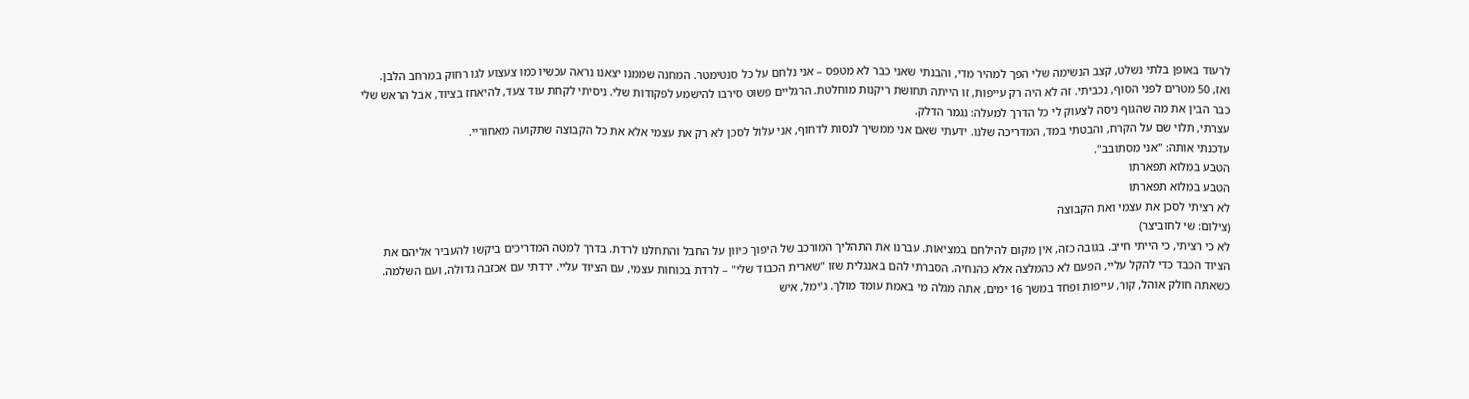לרעוד באופן בלתי נשלט, קצב הנשימה שלי הפך למהיר מדי, והבנתי שאני כבר לא מטפס – אני נלחם על כל סנטימטר. המחנה שממנו יצאנו נראה עכשיו כמו צעצוע לגו רחוק במרחב הלבן.
ואז, 50 מטרים לפני הסוף, נכביתי. זה לא היה רק עייפות, זו הייתה תחושת ריקנות מוחלטת. הרגליים פשוט סירבו להישמע לפקודות שלי. ניסיתי לקחת עוד צעד, להיאחז בציוד, אבל הראש שלי כבר הבין את מה שהגוף ניסה לצעוק לי כל הדרך למעלה: נגמר הדלק.
עצרתי, תלוי שם על הקרח, והבטתי במד, המדריכה שלנו. ידעתי שאם אני ממשיך לנסות לדחוף, אני עלול לסכן לא רק את עצמי אלא את כל הקבוצה שתקועה מאחוריי.
עדכנתי אותה: "אני מסתובב".
הטבע במלוא תפארתו
הטבע במלוא תפארתו
לא רציתי לסכן את עצמי ואת הקבוצה
(צילום: שי לחוביצר)
לא כי רציתי, כי הייתי חייב. בגובה כזה, אין מקום להילחם במציאות. עברנו את התהליך המורכב של היפוך כיוון על החבל והתחלנו לרדת. בדרך למטה המדריכים ביקשו להעביר אליהם את הציוד הכבד כדי להקל עליי, הפעם לא כהמלצה אלא כהנחיה. הסברתי להם באנגלית שזו "שארית הכבוד שלי" – לרדת בכוחות עצמי, עם הציוד עליי. ירדתי עם אכזבה גדולה, ועם השלמה.
כשאתה חולק אוהל, קור, עייפות ופחד במשך 16 ימים, אתה מגלה מי באמת עומד מולך. ג'ימל, איש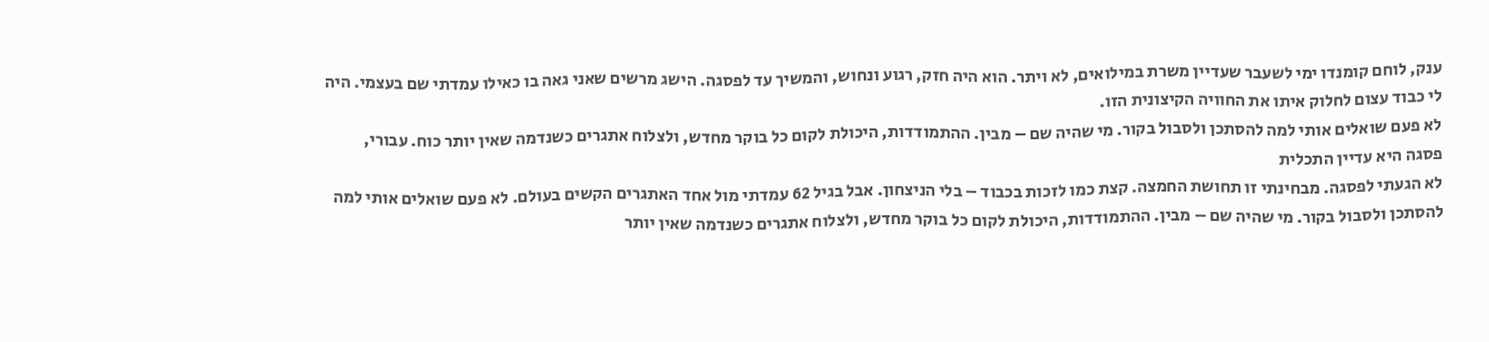ענק, לוחם קומנדו ימי לשעבר שעדיין משרת במילואים, לא ויתר. הוא היה חזק, רגוע ונחוש, והמשיך עד לפסגה. הישג מרשים שאני גאה בו כאילו עמדתי שם בעצמי. היה לי כבוד עצום לחלוק איתו את החוויה הקיצונית הזו.
לא פעם שואלים אותי למה להסתכן ולסבול בקור. מי שהיה שם – מבין. ההתמודדות, היכולת לקום כל בוקר מחדש, ולצלוח אתגרים כשנדמה שאין יותר כוח. עבורי, פסגה היא עדיין התכלית
לא הגעתי לפסגה. מבחינתי זו תחושת החמצה. קצת כמו לזכות בכבוד – בלי הניצחון. אבל בגיל 62 עמדתי מול אחד האתגרים הקשים בעולם. לא פעם שואלים אותי למה להסתכן ולסבול בקור. מי שהיה שם – מבין. ההתמודדות, היכולת לקום כל בוקר מחדש, ולצלוח אתגרים כשנדמה שאין יותר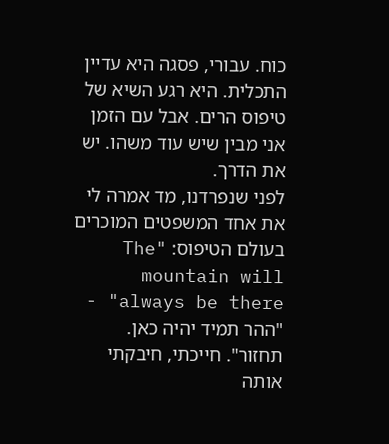כוח. עבורי, פסגה היא עדיין התכלית. היא רגע השיא של טיפוס הרים. אבל עם הזמן אני מבין שיש עוד משהו. יש את הדרך.
לפני שנפרדנו, מד אמרה לי את אחד המשפטים המוכרים בעולם הטיפוס: "The mountain will always be there" - "ההר תמיד יהיה כאן. תחזור". חייכתי, חיבקתי אותה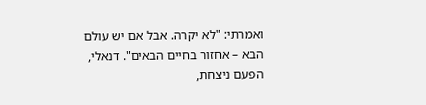ואמרתי: "לא יקרה. אבל אם יש עולם הבא – אחזור בחיים הבאים". דנאלי, הפעם ניצחת,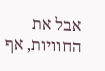אבל את החוויות, אף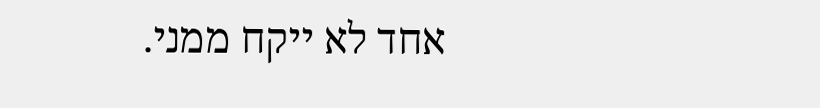אחד לא ייקח ממני.